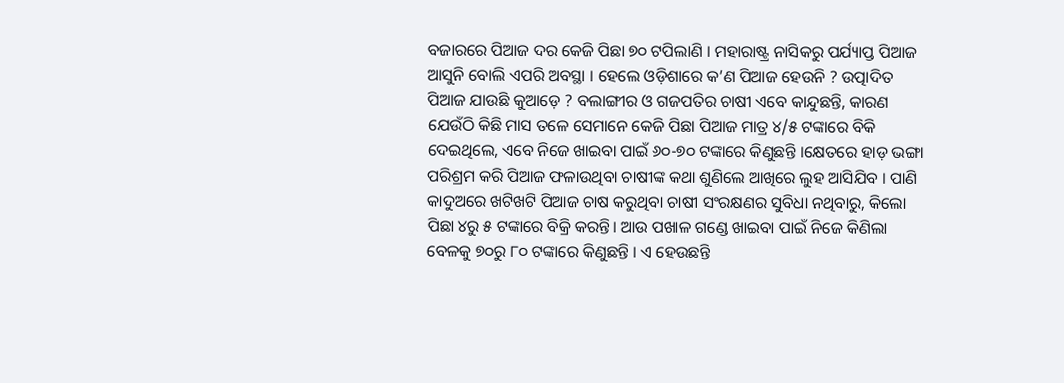ବଜାରରେ ପିଆଜ ଦର କେଜି ପିଛା ୭୦ ଟପିଲାଣି । ମହାରାଷ୍ଟ୍ର ନାସିକରୁ ପର୍ଯ୍ୟାପ୍ତ ପିଆଜ ଆସୁନି ବୋଲି ଏପରି ଅବସ୍ଥା । ହେଲେ ଓଡ଼ିଶାରେ କ’ଣ ପିଆଜ ହେଉନି ? ଉତ୍ପାଦିତ ପିଆଜ ଯାଉଛି କୁଆଡ଼େ ? ବଲାଙ୍ଗୀର ଓ ଗଜପତିର ଚାଷୀ ଏବେ କାନ୍ଦୁଛନ୍ତି, କାରଣ ଯେଉଁଠି କିଛି ମାସ ତଳେ ସେମାନେ କେଜି ପିଛା ପିଆଜ ମାତ୍ର ୪/୫ ଟଙ୍କାରେ ବିକି ଦେଇଥିଲେ, ଏବେ ନିଜେ ଖାଇବା ପାଇଁ ୬୦-୭୦ ଟଙ୍କାରେ କିଣୁଛନ୍ତି ।କ୍ଷେତରେ ହାଡ଼ ଭଙ୍ଗା ପରିଶ୍ରମ କରି ପିଆଜ ଫଳାଉଥିବା ଚାଷୀଙ୍କ କଥା ଶୁଣିଲେ ଆଖିରେ ଲୁହ ଆସିଯିବ । ପାଣି କାଦୁଅରେ ଖଟିଖଟି ପିଆଜ ଚାଷ କରୁଥିବା ଚାଷୀ ସଂରକ୍ଷଣର ସୁବିଧା ନଥିବାରୁ, କିଲୋ ପିଛା ୪ରୁ ୫ ଟଙ୍କାରେ ବିକ୍ରି କରନ୍ତି। ଆଉ ପଖାଳ ଗଣ୍ଡେ ଖାଇବା ପାଇଁ ନିଜେ କିଣିଲା ବେଳକୁ ୭୦ରୁ ୮୦ ଟଙ୍କାରେ କିଣୁଛନ୍ତି । ଏ ହେଉଛନ୍ତି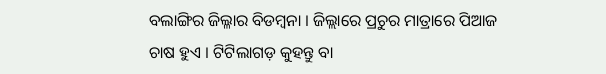ବଲାଙ୍ଗିର ଜିଲ୍ଳାର ବିଡମ୍ବନା । ଜିଲ୍ଲାରେ ପ୍ରଚୁର ମାତ୍ରାରେ ପିଆଜ ଚାଷ ହୁଏ । ଟିଟିଲାଗଡ଼ କୁହନ୍ତୁ ବା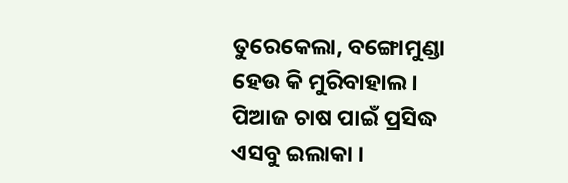ତୁରେକେଲା, ବଙ୍ଗୋମୁଣ୍ଡା ହେଉ କି ମୁରିବାହାଲ । ପିଆଜ ଚାଷ ପାଇଁ ପ୍ରସିଦ୍ଧ ଏସବୁ ଇଲାକା ।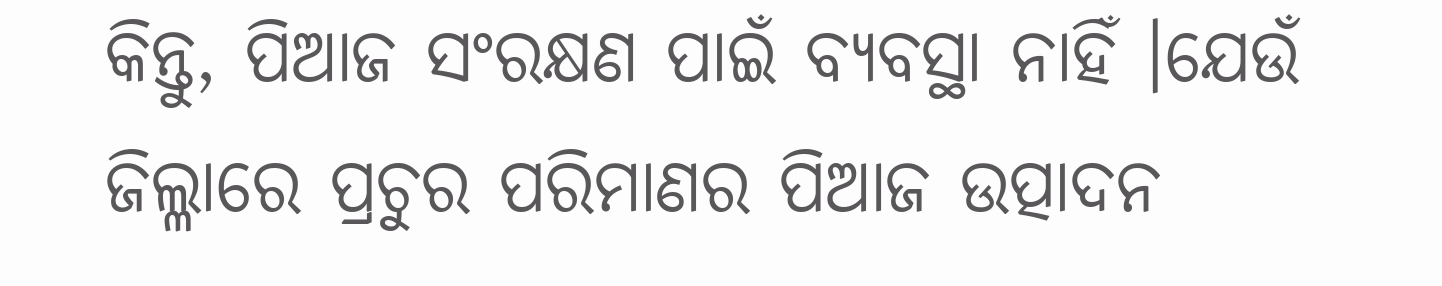କିନ୍ତୁ, ପିଆଜ ସଂରକ୍ଷଣ ପାଇଁ ବ୍ୟବସ୍ଥା ନାହିଁ ।ଯେଉଁ ଜିଲ୍ଳାରେ ପ୍ରଚୁର ପରିମାଣର ପିଆଜ ଉତ୍ପାଦନ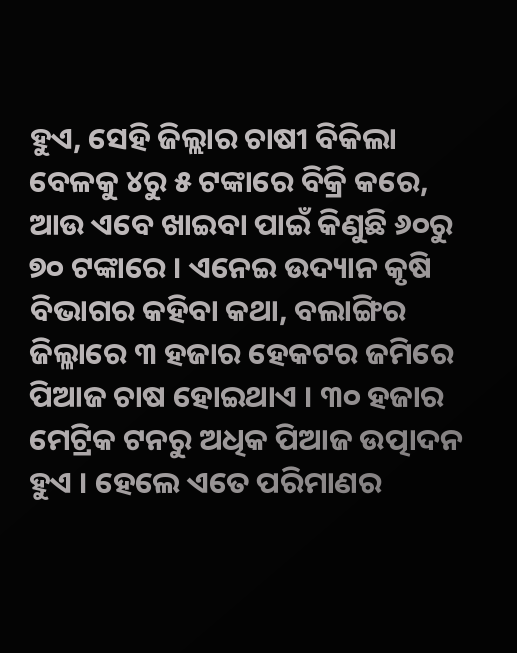ହୁଏ, ସେହି ଜିଲ୍ଲାର ଚାଷୀ ବିକିଲା ବେଳକୁ ୪ରୁ ୫ ଟଙ୍କାରେ ବିକ୍ରି କରେ, ଆଉ ଏବେ ଖାଇବା ପାଇଁ କିଣୁଛି ୬୦ରୁ ୭୦ ଟଙ୍କାରେ । ଏନେଇ ଉଦ୍ୟାନ କୃଷି ବିଭାଗର କହିବା କଥା, ବଲାଙ୍ଗିର ଜିଲ୍ଳାରେ ୩ ହଜାର ହେକଟର ଜମିରେ ପିଆଜ ଚାଷ ହୋଇଥାଏ । ୩୦ ହଜାର ମେଟ୍ରିକ ଟନରୁ ଅଧିକ ପିଆଜ ଉତ୍ପାଦନ ହୁଏ । ହେଲେ ଏତେ ପରିମାଣର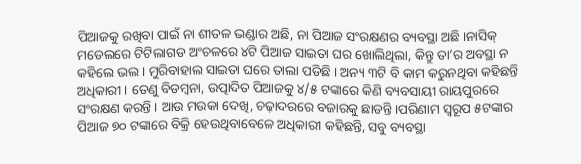ପିଆଜକୁ ରଖିବା ପାଇଁ ନା ଶୀତଳ ଭଣ୍ଡାର ଅଛି, ନା ପିଆଜ ସଂରକ୍ଷଣର ବ୍ୟବସ୍ଥା ଅଛି ।ନାସିକ୍ ମଡେଲରେ ଟିଟିଲାଗଡ ଅଂଚଳରେ ୪ଟି ପିଆଜ ସାଇତା ଘର ଖୋଲିଥିଲା, କିନ୍ତୁ ତା’ର ଅବସ୍ଥା ନ କହିଲେ ଭଲ । ମୁରିବାହାଲ ସାଇତା ଘରେ ତାଲା ପଡିଛି । ଅନ୍ୟ ୩ଟି ବି କାମ କରୁନଥିବା କହିଛନ୍ତି ଅଧିକାରୀ । ତେଣୁ ବିଡମ୍ବନା, ଉତ୍ପାଦିତ ପିଆଜକୁ ୪/୫ ଟଙ୍କାରେ କିଣି ବ୍ୟବସାୟୀ ରାୟପୁରରେ ସଂରକ୍ଷଣ କରନ୍ତି । ଆଉ ମଉକା ଦେଖି, ଚଢ଼ାଦରରେ ବଜାରକୁ ଛାଡନ୍ତି ।ପରିଣାମ ସ୍ୱରୂପ ୫ଟଙ୍କାର ପିଆଜ ୭୦ ଟଙ୍କାରେ ବିକ୍ରି ହେଉଥିବାବେଳେ ଅଧିକାରୀ କହିଛନ୍ତି, ସବୁ ବ୍ୟବସ୍ଥା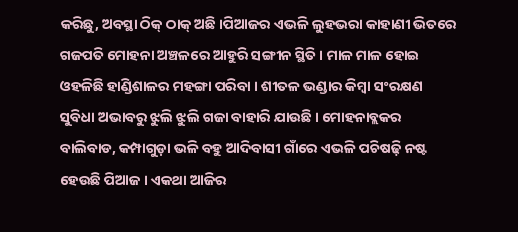କରିଛୁ, ଅବସ୍ଥା ଠିକ୍ ଠାକ୍ ଅଛି ।ପିଆଜର ଏଭଳି ଲୁହଭରା କାହାଣୀ ଭିତରେ ଗଜପତି ମୋହନା ଅଞ୍ଚଳରେ ଆହୁରି ସଙ୍ଗୀନ ସ୍ଥିତି । ମାଳ ମାଳ ହୋଇ ଓହଳିଛି ହାଣ୍ଡିଶାଳର ମହଙ୍ଗା ପରିବା । ଶୀତଳ ଭଣ୍ଡାର କିମ୍ବା ସଂରକ୍ଷଣ ସୁବିଧା ଅଭାବରୁ ଝୁଲି ଝୁଲି ଗଜା ବାହାରି ଯାଉଛି । ମୋହନାବ୍ଲକର ବାଲିବାଡ, କମ୍ପାଗୁଡ଼ା ଭଳି ବହୁ ଆଦିବାସୀ ଗାଁରେ ଏଭଳି ପଚିଷଢ଼ି ନଷ୍ଟ ହେଉଛି ପିଆଜ । ଏକଥା ଆଜିର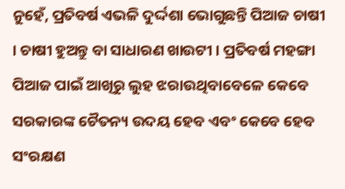ନୁହେଁ, ପ୍ରତିବର୍ଷ ଏଭଳି ଦୁର୍ଦ୍ଦଶା ଭୋଗୁଛନ୍ତି ପିଆଜ ଚାଷୀ । ଚାଷୀ ହୁଅନ୍ତୁ ବା ସାଧାରଣ ଖାଉଟୀ । ପ୍ରତିବର୍ଷ ମହଙ୍ଗା ପିଆଜ ପାଇଁ ଆଖିରୁ ଲୁହ ଝରାଉଥିବାବେଳେ କେବେ ସରକାରଙ୍କ ଚୈତନ୍ୟ ଉଦୟ ହେବ ଏବଂ କେବେ ହେବ ସଂରକ୍ଷଣ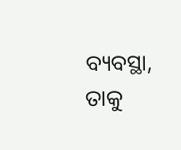ବ୍ୟବସ୍ଥା, ତାକୁ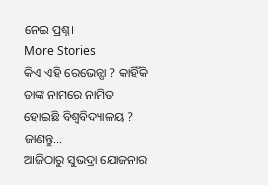ନେଇ ପ୍ରଶ୍ନ।
More Stories
କିଏ ଏହି ରେଭେନ୍ସା ? କାହିଁକି ତାଙ୍କ ନାମରେ ନାମିତ ହୋଇଛି ବିଶ୍ୱବିଦ୍ୟାଳୟ ? ଜାଣନ୍ତୁ…
ଆଜିଠାରୁ ସୁଭଦ୍ରା ଯୋଜନାର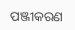ପଞ୍ଜୀକରଣ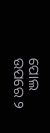ପୋଲ ଉପରେ ୨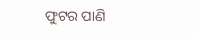ଫୁଟର ପାଣି